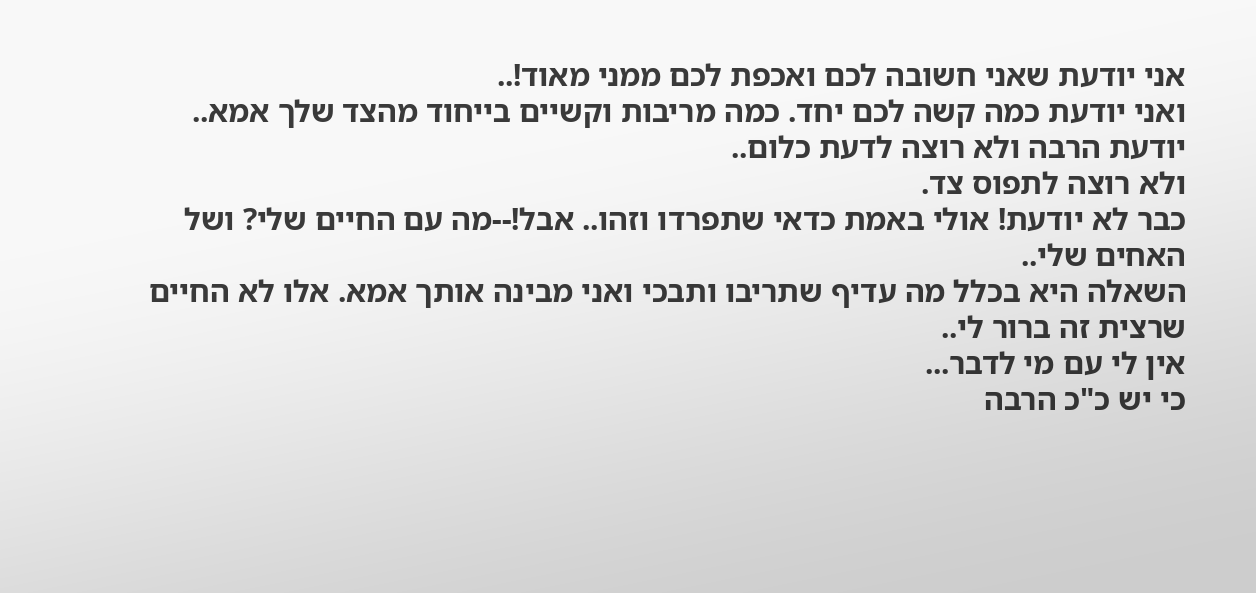אני יודעת שאני חשובה לכם ואכפת לכם ממני מאוד!..
ואני יודעת כמה קשה לכם יחד. כמה מריבות וקשיים בייחוד מהצד שלך אמא..
יודעת הרבה ולא רוצה לדעת כלום..
ולא רוצה לתפוס צד.
כבר לא יודעת! אולי באמת כדאי שתפרדו וזהו.. אבל!--מה עם החיים שלי? ושל האחים שלי..
השאלה היא בכלל מה עדיף שתריבו ותבכי ואני מבינה אותך אמא. אלו לא החיים שרצית זה ברור לי..
אין לי עם מי לדבר...
כי יש כ"כ הרבה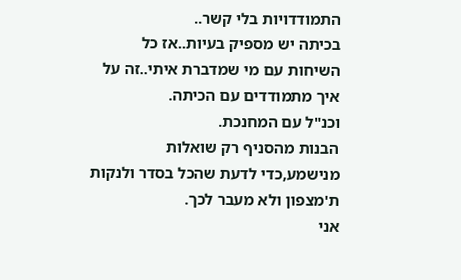התמודדויות בלי קשר..
בכיתה יש מספיק בעיות..אז כל השיחות עם מי שמדברת איתי..זה על איך מתמודדים עם הכיתה.
וכנ"ל עם המחנכת.
הבנות מהסניף רק שואלות מנישמע,כדי לדעת שהכל בסדר ולנקות ת'מצפון ולא מעבר לכך.
אני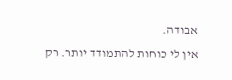אבודה.
אין לי כוחות להתמודד יותר. רק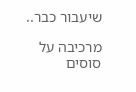שיעבור כבר..

מרכיבה על סוסים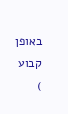באופן קבוע
)